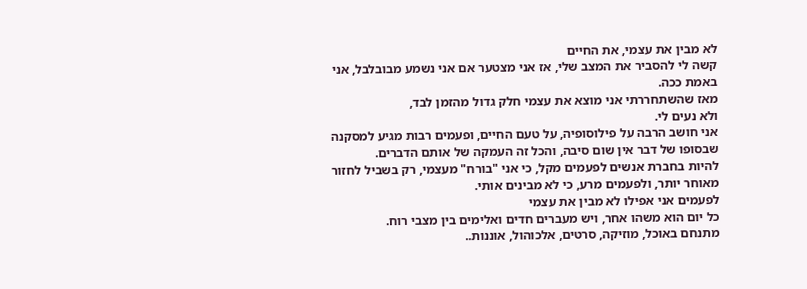לא מבין את עצמי, את החיים
קשה לי להסביר את המצב שלי, אז אני מצטער אם אני נשמע מבובלבל, אני באמת ככה.
מאז שהשתחררתי אני מוצא את עצמי חלק גדול מהזמן לבד,
ולא נעים לי.
אני חושב הרבה על פילוסופיה, על טעם החיים, ופעמים רבות מגיע למסקנה שבסופו של דבר אין שום סיבה, והכל זה העמקה של אותם הדברים.
להיות בחברת אנשים לפעמים מקל, כי אני "בורח" מעצמי, רק בשביל לחזור מאוחר יותר, ולפעמים מרע, כי לא מבינים אותי.
לפעמים אני אפילו לא מבין את עצמי
כל יום הוא משהו אחר, ויש מעברים חדים ואלימים בין מצבי רוח.
מתנחם באוכל, מוזיקה, סרטים, אלכוהול, אוננות..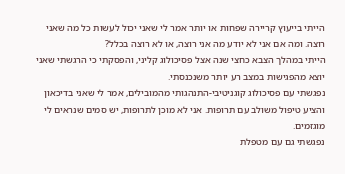הייתי בייעוץ קריירה שפחות או יותר אמר לי שאני יכול לעשות כל מה שאני רוצה. ומה אם אני לא יודע מה אני רוצה, או לא רוצה בכלל?
הייתי במהלך הצבא כחצי שנה אצל פסיכולוג קליני, והפסקתי כי הרגשתי שאני יוצא מהפגישות במצב רע יותר משנכנסתי.
נפגשתי עם פסיכולוג קוגניטיבי-התנהגותי מהמובילים, אמר לי שאני בדיכאון והציע טיפול משולב עם תרופות. אני לא מוכן לתרופות, יש סמים שנראים לי מוגזמים.
נפגשתי גם עם מטפלת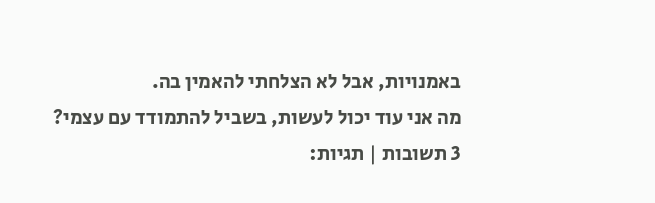באמנויות, אבל לא הצלחתי להאמין בה.
מה אני עוד יכול לעשות, בשביל להתמודד עם עצמי?
3 תשובות | תגיות: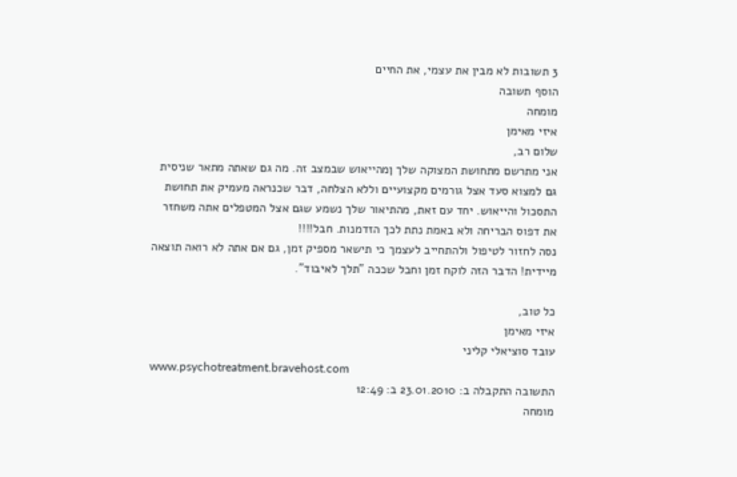3 תשובות לא מבין את עצמי, את החיים
הוסף תשובה
מומחה
איזי מאימן
שלום רב,
אני מתרשם מתחושת המצוקה שלך ןמהייאוש שבמצב זה. מה גם שאתה מתאר שניסית גם למצוא סעד אצל גורמים מקצועיים וללא הצלחה, דבר שכנראה מעמיק את תחושת התסכול והייאוש. יחד עם זאת, מהתיאור שלך נשמע שגם אצל המטפלים אתה משחזר את דפוס הבריחה ולא באמת נתת לכך הזדמנות. חבל!!!!
נסה לחזור לטיפול ולהתחייב לעצמך כי תישאר מספיק זמן, גם אם אתה לא רואה תוצאה מיידית! הדבר הזה לוקח זמן וחבל שככה "תלך לאיבוד".

כל טוב,
איזי מאימן
עובד סוציאלי קליני
www.psychotreatment.bravehost.com
התשובה התקבלה ב: 23.01.2010 ב: 12:49
מומחה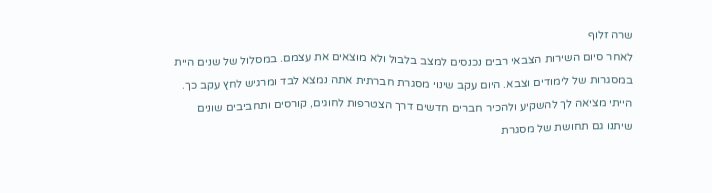שרה זלוף
לאחר סיום השירות הצבאי רבים נכנסים למצב בלבול ולא מוצאים את עצמם. במסלול של שנים היית במסגרות של לימודים וצבא. היום עקב שינוי מסגרת חברתית אתה נמצא לבד ומרגיש לחץ עקב כך. הייתי מציאה לך להשקיע ולהכיר חברים חדשים דרך הצטרפות לחוגים, קורסים ותחביבים שונים שיתנו גם תחושת של מסגרת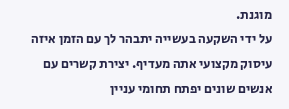מוגנת.
על ידי השקעה בעשייה יתבהר לך עם הזמן איזה עיסוק מקצועי אתה מעדיף. יצירת קשרים עם אנשים שונים יפתח תחומי עניין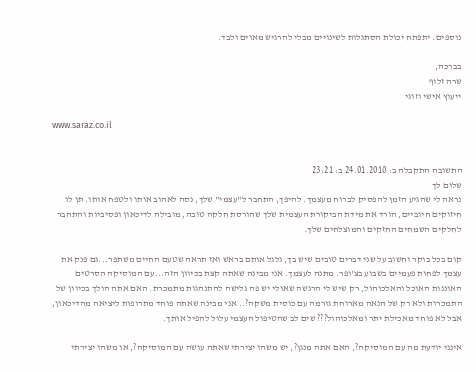נוספים. יתפתח יכולת הסתגלות לשינויים מבלי להרגיש מאוים ולבד.

בברכה,
שרה זלוף
ייעוץ אישי וזוגי

www.saraz.co.il


התשובה התקבלה ב: 24.01.2010 ב: 23:21
שלום לך
נראה לי שהגיע הזמן להפסיק לברוח מעצמך. להיפך, התחבר ל"עצמי" שלך, נסה לאהוב אותו ולטפח אותו. תן לו חיזוקים חיוביים, הורד את מידת הביקורת העצמית שלך שהורסת חלקה טובה, מובילה לדיכאון ופסיביות והתחבר לחלקים השמחים החזקים והמוצלחים שלך.

קום בכל בוקר וחשוב על שני דברים טובים שיש בך, גלגל אותם בראש ואז תראה שטעם החיים משתפר...גם פנק את עצמך לפחות פעמיים בשבוע בצ'ופר. מתנה לעצמך. אני מבינה שאתה קצת בכיוון הזה...עם המוסיקה הסרטים האוננות האוכל והאלכוהול, רק שיש לי הרגשה שאולי יש פה גלישה להתנהגות מתמכרת. האם אתה הולך בכיוון של התמכרות ולא רק של הנאה מארוחת גורמה עם כוסית משקה?.. אני מבינה שאתה פוחד מתרופות ליציאה מהדיכאון, אבל לא פוחד מאכילת יתר ומאלכוהול??? שים לב שהטיפול העצמי עלול להפיל אותך.

אינני יודעת מה עם המוסיקה?, האם אתה מנגן?, יש משהו יצירתי שאתה עושה עם המוסיקה?, או משהו יצירתי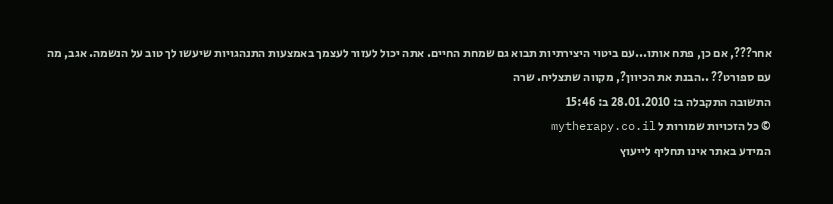אחר???, אם כן, פתח אותו...עם ביטוי היצירתיות תבוא גם שמחת החיים. אתה יכול לעזור לעצמך באמצעות התנהגויות שיעשו לך טוב על הנשמה. אגב, מה עם ספורט?? ..הבנת את הכיוון?, מקווה שתצליח. שרה
התשובה התקבלה ב: 28.01.2010 ב: 15:46
© כל הזכויות שמורות ל mytherapy.co.il
המידע באתר אינו תחליף לייעוץ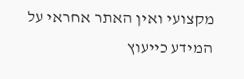מקצועי ואין האתר אחראי על המידע כייעוץ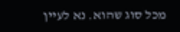מכל סוג שהוא. נא לעיין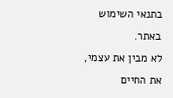בתנאי השימוש באתר.
לא מבין את עצמי, את החיים